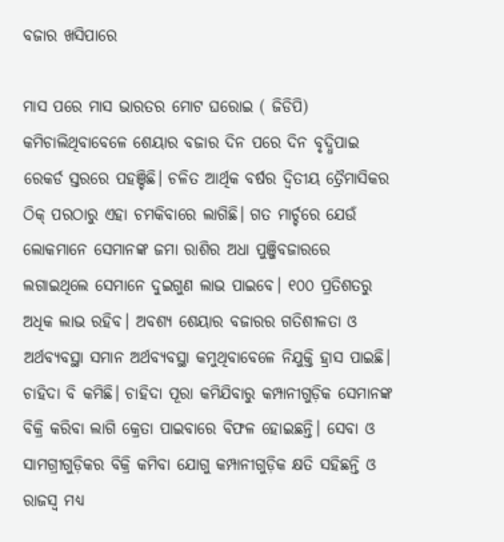ବଜାର ଖସିପାରେ

ମାସ ପରେ ମାସ ଭାରତର ମୋଟ ଘରୋଇ ( ଜିଡିପି) କମିଚାଲିଥିବାବେଳେ ଶେୟାର ବଜାର ଦିନ ପରେ ଦିନ ବୃଦ୍ଧିପାଇ ରେକର୍ଡ ସ୍ତରରେ ପହଞ୍ଚିଛି। ଚଳିତ ଆର୍ଥିକ ବର୍ଷର ଦ୍ୱିତୀୟ ତ୍ରୈମାସିକର ଠିକ୍‌ ପରଠାରୁ ଏହା ଚମକିବାରେ ଲାଗିଛି। ଗତ ମାର୍ଚ୍ଚରେ ଯେଉଁ ଲୋକମାନେ ସେମାନଙ୍କ ଜମା ରାଶିର ଅଧା ପୁଞ୍ଜିବଜାରରେ ଲଗାଇଥିଲେ ସେମାନେ ଦୁଇଗୁଣ ଲାଭ ପାଇବେ। ୧୦୦ ପ୍ରତିଶତରୁ ଅଧିକ ଲାଭ ରହିବ। ଅବଶ୍ୟ ଶେୟାର ବଜାରର ଗତିଶୀଳତା ଓ ଅର୍ଥବ୍ୟବସ୍ଥା ସମାନ ଅର୍ଥବ୍ୟବସ୍ଥା କମୁଥିବାବେଳେ ନିଯୁକ୍ତି ହ୍ରାସ ପାଇଛି। ଚାହିଦା ବି କମିଛି। ଚାହିଦା ପୂରା କମିଯିବାରୁ କମ୍ପାନୀଗୁଡ଼ିକ ସେମାନଙ୍କ ବିକ୍ରି କରିବା ଲାଗି କ୍ରେତା ପାଇବାରେ ବିଫଳ ହୋଇଛନ୍ତି। ସେବା ଓ ସାମଗ୍ରୀଗୁଡ଼ିକର ବିକ୍ରି କମିବା ଯୋଗୁ କମ୍ପାନୀଗୁଡ଼ିକ କ୍ଷତି ସହିଛନ୍ତି ଓ ରାଜସ୍ବ ମଧ୍ୟ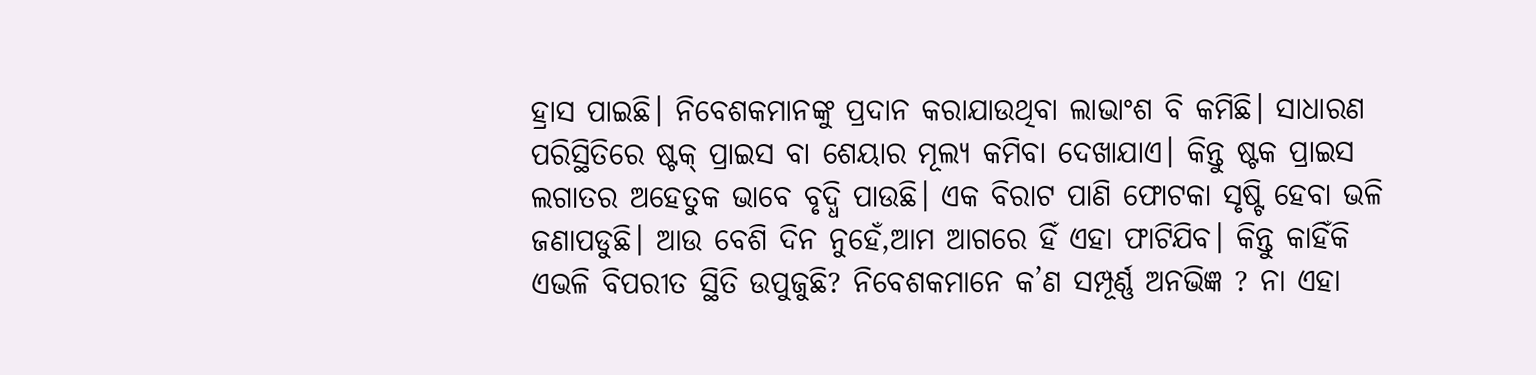ହ୍ରାସ ପାଇଛି। ନିବେଶକମାନଙ୍କୁ ପ୍ରଦାନ କରାଯାଉଥିବା ଲାଭାଂଶ ବି କମିଛି। ସାଧାରଣ ପରିସ୍ଥିତିରେ ଷ୍ଟକ୍‌ ପ୍ରାଇସ ବା ଶେୟାର ମୂଲ୍ୟ କମିବା ଦେଖାଯାଏ। କିନ୍ତୁ ଷ୍ଟକ ପ୍ରାଇସ ଲଗାତର ଅହେତୁକ ଭାବେ ବୃଦ୍ଧି ପାଉଛି। ଏକ ବିରାଟ ପାଣି ଫୋଟକା ସୃଷ୍ଟି ହେବା ଭଳି ଜଣାପଡୁଛି। ଆଉ ବେଶି ଦିନ ନୁହେଁ,ଆମ ଆଗରେ ହିଁ ଏହା ଫାଟିଯିବ। କିନ୍ତୁ କାହିଁକି ଏଭଳି ବିପରୀତ ସ୍ଥିତି ଉପୁଜୁଛି? ନିବେଶକମାନେ କ’ଣ ସମ୍ପୂର୍ଣ୍ଣ ଅନଭିଜ୍ଞ ? ନା ଏହା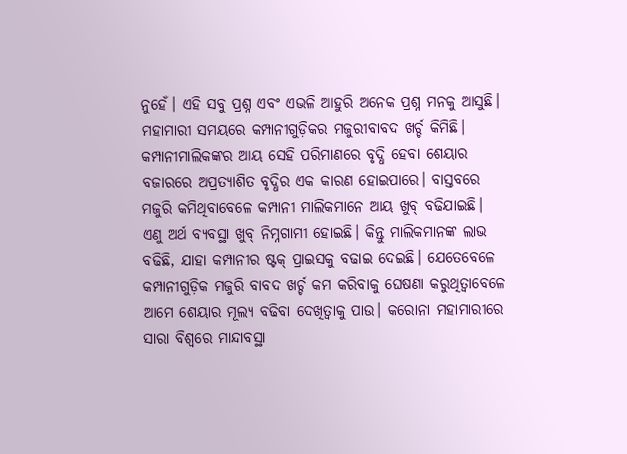ନୁହେଁ। ଏହି ସବୁ ପ୍ରଶ୍ନ ଏବଂ ଏଭଳି ଆହୁରି ଅନେକ ପ୍ରଶ୍ନ ମନକୁ ଆସୁଛି। ମହାମାରୀ ସମୟରେ କମ୍ପାନୀଗୁଡ଼ିକର ମଜୁରୀବାବଦ ଖର୍ଚ୍ଚ କିମିଛି। କମ୍ପାନୀମାଲିକଙ୍କର ଆୟ ସେହି ପରିମାଣରେ ବୃଦ୍ଧି ହେବା ଶେୟାର ବଜାରରେ ଅପ୍ରତ୍ୟାଶିତ ବୃଦ୍ଧିର ଏକ କାରଣ ହୋଇପାରେ। ବାସ୍ତବରେ ମଜୁରି କମିଥିବାବେଳେ କମ୍ପାନୀ ମାଲିକମାନେ ଆୟ ଖୁବ୍‌ ବଢିଯାଇଛି। ଏଣୁ ଅର୍ଥ ବ୍ୟବସ୍ଥା ଖୁବ୍‌ ନିମ୍ନଗାମୀ ହୋଇଛି। କିନ୍ତୁ ମାଲିକମାନଙ୍କ ଲାଭ ବଢିଛି, ଯାହା କମ୍ପାନୀର ଷ୍ଟକ୍‌ ପ୍ରାଇସକୁ ବଢାଇ ଦେଇଛି। ଯେତେବେଳେ କମ୍ପାନୀଗୁଡ଼ିକ ମଜୁରି ବାବଦ ଖର୍ଚ୍ଚ କମ କରିବାକୁ ଘେଷଣା କରୁଥିତ୍ବାବେଳେ ଆମେ ଶେୟାର ମୂଲ୍ୟ ବଢିବା ଦେଖିତ୍ବାକୁ ପାଉ। କରୋନା ମହାମାରୀରେ ସାରା ବିଶ୍ୱରେ ମାନ୍ଦାବସ୍ଥା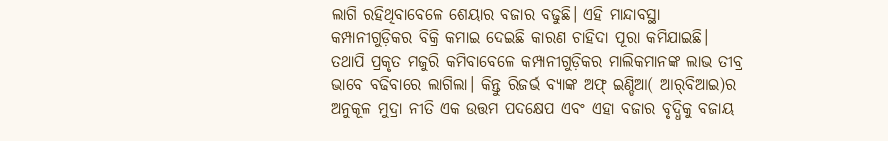ଲାଗି ରହିଥିବାବେଳେ ଶେୟାର ବଜାର ବଢୁଛି। ଏହି ମାନ୍ଦାବସ୍ଥା କମ୍ପାନୀଗୁଡ଼ିକର ବିକ୍ରି କମାଇ ଦେଇଛି କାରଣ ଚାହିଦା ପୂରା କମିଯାଇଛି। ତଥାପି ପ୍ରକୃତ ମଜୁରି କମିବାବେଳେ କମ୍ପାନୀଗୁଡ଼ିକର ମାଲିକମାନଙ୍କ ଲାଭ ତୀବ୍ର ଭାବେ ବଢିବାରେ ଲାଗିଲା। କିନ୍ତୁ ରିଜର୍ଭ ବ୍ୟାଙ୍କ ଅଫ୍‌ ଇଣ୍ଡିଆ( ଆର୍‌ବିଆଇ)ର ଅନୁକୂଳ ମୁଦ୍ରା ନୀତି ଏକ ଉତ୍ତମ ପଦକ୍ଷେପ ଏବଂ ଏହା ବଜାର ବୃଦ୍ଧିକୁ ବଜାୟ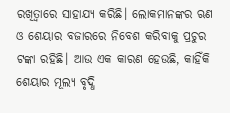ରଖିତ୍ବାରେ ସାହାଯ୍ୟ କରିଛି। ଲୋକମାନଙ୍କର ଋଣ ଓ ଶେୟାର ବଜାରରେ ନିବେଶ କରିବାକୁ ପ୍ରଚୁର ଟଙ୍କା ରହିଛି। ଆଉ ଏକ କାରଣ ହେଉଛି, କାହିଁକି ଶେୟାର ମୂଲ୍ୟ ବୃଦ୍ଧି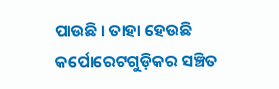ପାଉଛି । ତାହା ହେଉଛି କର୍ପୋରେଟଗୁଡ଼ିକର ସଞ୍ଚିତ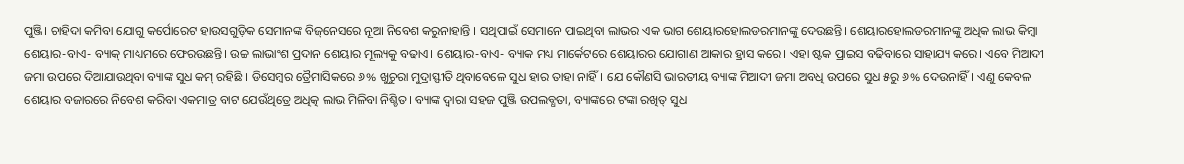ପୁଞ୍ଜି। ଚାହିଦା କମିବା ଯୋଗୁ କର୍ପୋରେଟ ହାଉସଗୁଡ଼ିକ ସେମାନଙ୍କ ବିଜ୍‌ନେସରେ ନୂଆ ନିବେଶ କରୁନାହାନ୍ତି । ସଥିପାଇଁ ସେମାନେ ପାଇଥିବା ଲାଭର ଏକ ଭାଗ ଶେୟାରହୋଲଡରମାନଙ୍କୁ ଦେଉଛନ୍ତି। ଶେୟାରହୋଲଡରମାନଙ୍କୁ ଅଧିକ ଲାଭ କିମ୍ବା ଶେୟାର-ବାଏ- ବ୍ୟାକ୍‌ ମାଧ୍ୟମରେ ଫେରଉଛନ୍ତି। ଉଚ୍ଚ ଲାଭାଂଶ ପ୍ରଦାନ ଶେୟାର ମୂଲ୍ୟକୁ ବଢାଏ। ଶେୟାର-ବାଏ- ବ୍ୟାକ ମଧ୍ୟ ମାର୍କେଟରେ ଶେୟାରର ଯୋଗାଣ ଆକାର ହ୍ରାସ କରେ। ଏହା ଷ୍ଟକ ପ୍ରାଇସ ବଢିବାରେ ସାହାଯ୍ୟ କରେ। ଏବେ ମିଆଦୀ ଜମା ଉପରେ ଦିଆଯାଉଥିବା ବ୍ୟାଙ୍କ ସୁଧ କମ୍‌ ରହିଛି । ଡିସେମ୍ବର ତ୍ରୈମାସିକରେ ୬% ଖୁଚୁରା ମୁଦ୍ରାସ୍ଫୀତି ଥିବାବେଳେ ସୁଧ ହାର ତାହା ନାହିଁ। ଯେ କୌଣସି ଭାରତୀୟ ବ୍ୟାଙ୍କ ମିଆଦୀ ଜମା ଅବଧି ଉପରେ ସୁଧ ୫ରୁ ୬% ଦେଉନାହିଁ। ଏଣୁ କେବଳ ଶେୟାର ବଜାରରେ ନିବେଶ କରିବା ଏକମାତ୍ର ବାଟ ଯେଉଁଥିତ୍ରେ ଅଧିତ୍କ ଲାଭ ମିଳିବା ନିଶ୍ଚିତ। ବ୍ୟାଙ୍କ ଦ୍ୱାରା ସହଜ ପୁଞ୍ଜି ଉପଲବ୍ଧତା, ବ୍ୟାଙ୍କରେ ଟଙ୍କା ରଖିତ୍ ସୁଧ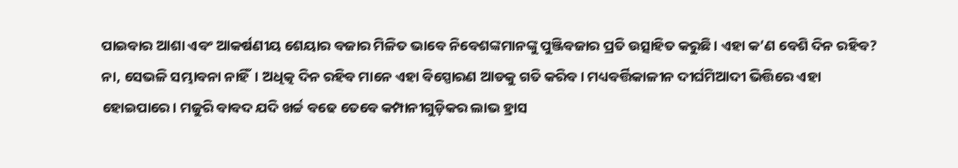ପାଇବାର ଆଶା ଏବଂ ଆକର୍ଷଣୀୟ ଶେୟାର ବଜାର ମିଳିତ ଭାବେ ନିବେଶଙ୍କମାନଙ୍କୁ ପୁଞ୍ଜିବଜାର ପ୍ରତି ଉତ୍ସାହିତ କରୁଛି। ଏହା କ’ଣ ବେଶି ଦିନ ରହିବ? ନା, ସେଭଳି ସମ୍ଭାବନା ନାହିଁ। ଅଧିତ୍କ ଦିନ ରହିବ ମାନେ ଏହା ବିସ୍ପୋରଣ ଆଡକୁ ଗତି କରିବ। ମଧ୍ୟବର୍ତ୍ତିକାଳୀନ ଦୀର୍ଘମିଆଦୀ ଭିତ୍ତିରେ ଏହା ହୋଇପାରେ। ମଜୁରି ବାବଦ ଯଦି ଖର୍ଚ୍ଚ ବଢେ ତେବେ କମ୍ପାନୀଗୁଡ଼ିକର ଲାଭ ହ୍ରାସ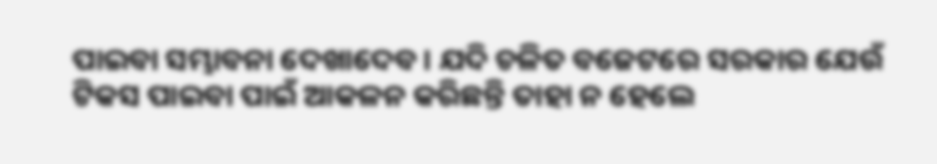ପାଇବା ସମ୍ଭାବନା ଦେଖାଦେବ। ଯଦି ଚଳିତ ବଜେଟରେ ସରକାର ଯେଉଁ ଟିକସ ପାଇବା ପାଇଁ ଆକଳନ କରିଛନ୍ତି ତାହା ନ ହେଲେ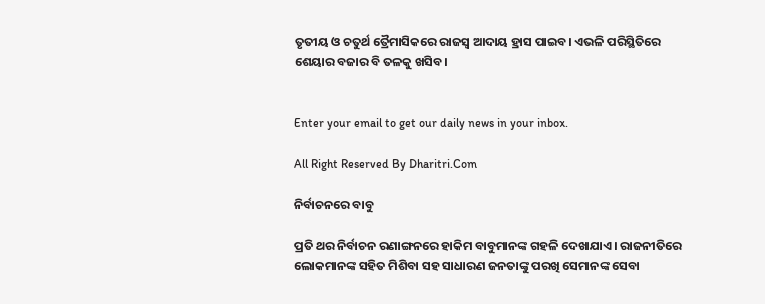ତୃତୀୟ ଓ ଚତୁର୍ଥ ତ୍ରୈମାସିକରେ ରାଜସ୍ବ ଆଦାୟ ହ୍ରାସ ପାଇବ। ଏଭଳି ପରିସ୍ଥିତିରେ ଶେୟାର ବଜାର ବି ତଳକୁ ଖସିବ।


Enter your email to get our daily news in your inbox.

All Right Reserved By Dharitri.Com

ନିର୍ବାଚନରେ ବାବୁ

ପ୍ରତି ଥର ନିର୍ବାଚନ ରଣାଙ୍ଗନରେ ହାକିମ ବାବୁମାନଙ୍କ ଗହଳି ଦେଖାଯାଏ। ରାଜନୀତିରେ ଲୋକମାନଙ୍କ ସହିତ ମିଶିବା ସହ ସାଧାରଣ ଜନତାଙ୍କୁ ପରଖି ସେମାନଙ୍କ ସେବା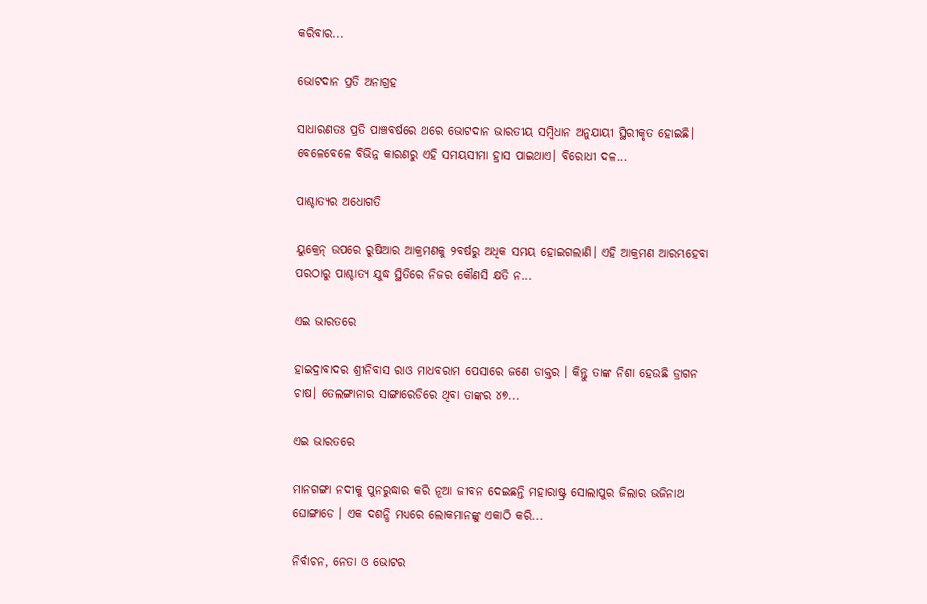କରିବାର...

ଭୋଟଦାନ ପ୍ରତି ଅନାଗ୍ରହ

ସାଧାରଣତଃ ପ୍ରତି ପାଞ୍ଚବର୍ଷରେ ଥରେ ଭୋଟଦାନ ଭାରତୀୟ ସମ୍ବିଧାନ ଅନୁଯାୟୀ ସ୍ଥିରୀକୃତ ହୋଇଛି। ବେଳେବେଳେ ବିଭିନ୍ନ କାରଣରୁ ଏହି ସମୟସୀମା ହ୍ରାସ ପାଇଥାଏ। ବିରୋଧୀ ଦଳ...

ପାଶ୍ଚାତ୍ୟର ଅଧୋଗତି

ୟୁକ୍ରେନ୍‌ ଉପରେ ରୁଷିଆର ଆକ୍ରମଣକୁ ୨ବର୍ଷରୁ ଅଧିକ ସମୟ ହୋଇଗଲାଣି। ଏହି ଆକ୍ରମଣ ଆରମ୍ଭହେବା ପରଠାରୁ ପାଶ୍ଚାତ୍ୟ ଯୁଦ୍ଧ ସ୍ଥିତିରେ ନିଜର କୌଣସି କ୍ଷତି ନ...

ଏଇ ଭାରତରେ

ହାଇଦ୍ରାବାଦର ଶ୍ରୀନିବାସ ରାଓ ମାଧବରାମ ପେସାରେ ଜଣେ ଡାକ୍ତର । କିନ୍ତୁ ତାଙ୍କ ନିଶା ହେଉଛି ଡ୍ରାଗନ ଚାଷ। ତେଲଙ୍ଗାନାର ସାଙ୍ଗାରେଡିରେ ଥିବା ତାଙ୍କର ୪୭...

ଏଇ ଭାରତରେ

ମାନଗଙ୍ଗା ନଦୀକୁ ପୁନରୁଦ୍ଧାର କରି ନୂଆ ଜୀବନ ଦେଇଛନ୍ତି ମହାରାଷ୍ଟ୍ର ସୋଲାପୁର ଜିଲାର ଭଜିନାଥ ଘୋଙ୍ଗାଡେ । ଏକ ଦଶନ୍ଧି ମଧ୍ୟରେ ଲୋକମାନଙ୍କୁ ଏକାଠି କରି...

ନିର୍ବାଚନ, ନେତା ଓ ଭୋଟର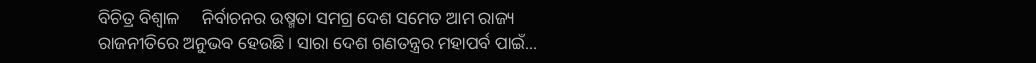ବିଚିତ୍ର ବିଶ୍ୱାଳ     ନିର୍ବାଚନର ଉଷ୍ମତା ସମଗ୍ର ଦେଶ ସମେତ ଆମ ରାଜ୍ୟ ରାଜନୀତିରେ ଅନୁଭବ ହେଉଛି। ସାରା ଦେଶ ଗଣତନ୍ତ୍ରର ମହାପର୍ବ ପାଇଁ...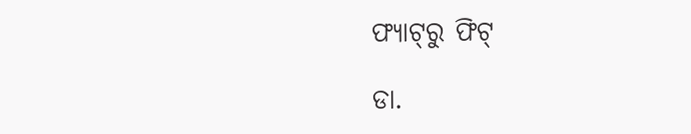ଫ୍ୟାଟ୍‌ରୁ ଫିଟ୍‌

ଡା.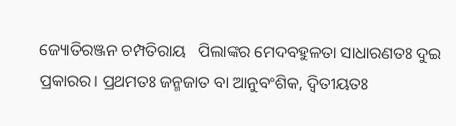ଜ୍ୟୋତିରଞ୍ଜନ ଚମ୍ପତିରାୟ   ପିଲାଙ୍କର ମେଦବହୁଳତା ସାଧାରଣତଃ ଦୁଇ ପ୍ରକାରର। ପ୍ରଥମତଃ ଜନ୍ମଜାତ ବା ଆନୁବଂଶିକ, ଦ୍ୱିତୀୟତଃ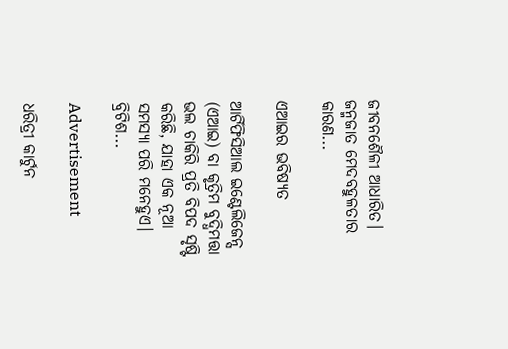ଜୀବନଶୈଳୀ ଆଧାରିତ। ଜନ୍ମଜାତ ମେଦବହୁଳତାର କାରଣ...

ଏଆଇର ଭବିଷ୍ୟତ

ଆର୍ଟିଫିସିଆଲ ଇଣ୍ଟେଲିଜେନ୍ସ (ଏଆଇ) ବା କୃତ୍ରିମ ବୁଦ୍ଧିମତ୍ତା ଭଲ ଚାକିରି ପ୍ରତି ବିପଦ ସୃଷ୍ଟି କରିଛି, ଯାହା ଏକ ନୂଆ ସମସ୍ୟା ପରି ମନେହୁଏ। ବ୍ରିଟିଶ...

Advertisement

ଧରିତ୍ରୀ କାର୍ଟୁନ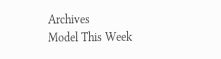Archives
Model This Week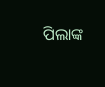ପିଲାଙ୍କ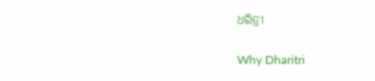ଧରିତ୍ରୀ

Why Dharitri